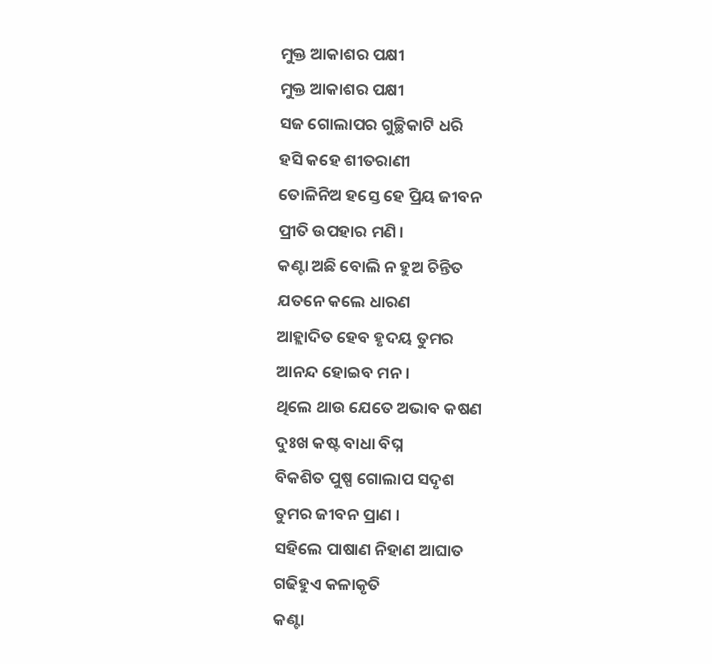ମୁକ୍ତ ଆକାଶର ପକ୍ଷୀ
ମୁକ୍ତ ଆକାଶର ପକ୍ଷୀ
ସଜ ଗୋଲାପର ଗୁଚ୍ଛିକାଟି ଧରି
ହସି କହେ ଶୀତରାଣୀ
ତୋଳିନିଅ ହସ୍ତେ ହେ ପ୍ରିୟ ଜୀବନ
ପ୍ରୀତି ଉପହାର ମଣି ।
କଣ୍ଟା ଅଛି ବୋଲି ନ ହୁଅ ଚିନ୍ତିତ
ଯତନେ କଲେ ଧାରଣ
ଆହ୍ଲାଦିତ ହେବ ହୃଦୟ ତୁମର
ଆନନ୍ଦ ହୋଇବ ମନ ।
ଥିଲେ ଥାଉ ଯେତେ ଅଭାବ କଷଣ
ଦୁଃଖ କଷ୍ଟ ବାଧା ବିଘ୍ନ
ବିକଶିତ ପୁଷ୍ପ ଗୋଲାପ ସଦୃଶ
ତୁମର ଜୀବନ ପ୍ରାଣ ।
ସହିଲେ ପାଷାଣ ନିହାଣ ଆଘାତ
ଗଢିହୁଏ କଳାକୃତି
କଣ୍ଟା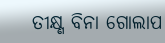ତୀକ୍ଷ୍ଣ ବିନା ଗୋଲାପ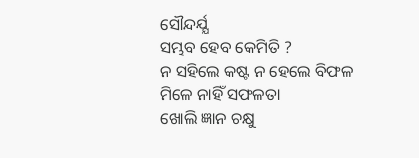ସୌନ୍ଦର୍ଯ୍ଯ
ସମ୍ଭବ ହେବ କେମିତି ?
ନ ସହିଲେ କଷ୍ଟ ନ ହେଲେ ବିଫଳ
ମିଳେ ନାହିଁ ସଫଳତା
ଖୋଲି ଜ୍ଞାନ ଚକ୍ଷୁ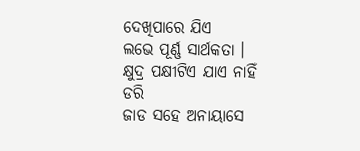ଦେଖିପାରେ ଯିଏ
ଲଭେ ପୂର୍ଣ୍ଣ ସାର୍ଥକତା ।
କ୍ଷୁଦ୍ର ପକ୍ଷୀଟିଏ ଯାଏ ନାହିଁ ଡରି
ଜାଡ ସହେ ଅନାୟାସେ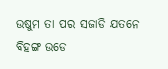ଉଷୁମ ତା ପର ସଜାଡି ଯତନେ
ବିହଙ୍ଗ ଉଡେ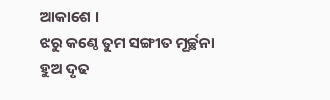ଆକାଶେ ।
ଝରୁ କଣ୍ଠେ ତୁମ ସଙ୍ଗୀତ ମୂର୍ଚ୍ଛନା
ହୁଅ ଦୃଢ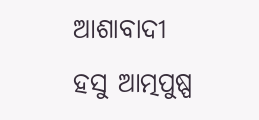ଆଶାବାଦୀ
ହସୁ ଆତ୍ମପୁଷ୍ପ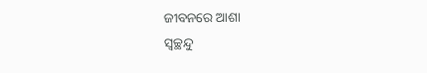ଜୀବନରେ ଆଶା
ସ୍ବଚ୍ଛନ୍ଦୁ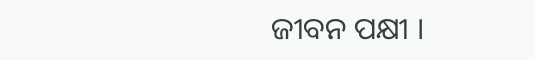ଜୀବନ ପକ୍ଷୀ ।